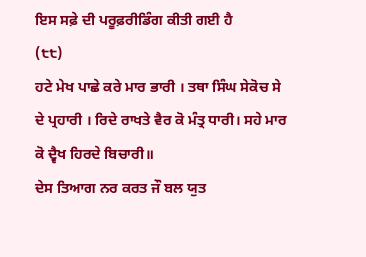ਇਸ ਸਫ਼ੇ ਦੀ ਪਰੂਫ਼ਰੀਡਿੰਗ ਕੀਤੀ ਗਈ ਹੈ
(੮੮)
ਹਟੇ ਮੇਖ ਪਾਛੇ ਕਰੇ ਮਾਰ ਭਾਰੀ । ਤਥਾ ਸਿੰਘ ਸੇਕੋਚ ਸੇ ਦੇ ਪ੍ਰਹਾਰੀ । ਰਿਦੇ ਰਾਖਤੇ ਵੈਰ ਕੋ ਮੰਤ੍ਰ ਧਾਰੀ। ਸਹੇ ਮਾਰ ਕੋ ਦ੍ਵੈਖ ਹਿਰਦੇ ਬਿਚਾਰੀ॥
ਦੇਸ ਤਿਆਗ ਨਰ ਕਰਤ ਜੌ ਬਲ ਯੁਤ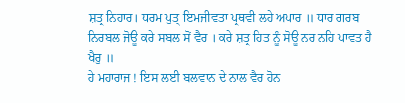ਸ਼ਤ੍ਰ ਨਿਹਾਰ। ਧਰਮ ਪੁਤ੍ ਇਮਜੀਵਤਾ ਪ੍ਰਥਵੀ ਲਹੇ ਅਪਾਰ ॥ ਧਾਰ ਗਰਬ ਨਿਰਬਲ ਜੋਊ ਕਰੇ ਸਬਲ ਸੋਂ ਵੈਰ । ਕਰੇ ਸ਼ਤ੍ਰ ਹਿਤ ਨੂੰ ਸੋਊ ਨਰ ਨਹਿ ਪਾਵਤ ਹੈ ਖੈਰੁ ॥
ਹੇ ਮਹਾਰਾਜ ! ਇਸ ਲਈ ਬਲਵਾਨ ਦੇ ਨਾਲ ਵੈਰ ਹੋਨ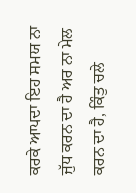ਕਰਕੇ ਆਪਦਾ ਇਹ ਸਮਯ ਨਾ ਜੁੱਧ ਕਰਨ ਦਾ ਹੈ ਅਰ ਨਾ ਮੇਲ ਕਰਨ ਦਾ ਹੈ, ਕਿੰਤੁ ਚਲੇ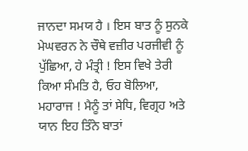ਜਾਨਦਾ ਸਮਯ ਹੈ । ਇਸ ਬਾਤ ਨੂੰ ਸੁਨਕੇ ਮੇਘਵਰਨ ਨੇ ਚੌਥੇ ਵਜ਼ੀਰ ਪਰਜੀਵੀ ਨੂੰ ਪੁੱਛਿਆ, ਹੇ ਮੰਤ੍ਰੀ ! ਇਸ ਵਿਖੇ ਤੇਰੀ ਕਿਆ ਸੰਮਤਿ ਹੈ, ਓਹ ਬੋਲਿਆ, ਮਹਾਰਾਜ ! ਮੈਨੂੰ ਤਾਂ ਸੇਧਿ, ਵਿਗ੍ਰਹ ਅਤੇ ਯਾਨ ਇਹ ਤਿੰਨੇ ਬਾਤਾਂ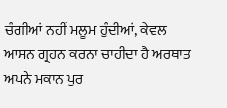ਚੰਗੀਆਂ ਨਹੀਂ ਮਲੂਮ ਹੁੰਦੀਆਂ, ਕੇਵਲ ਆਸਨ ਗ੍ਰਹਨ ਕਰਨਾ ਚਾਹੀਦਾ ਹੈ ਅਰਥਾਤ ਅਪਨੇ ਮਕਾਨ ਪੁਰ